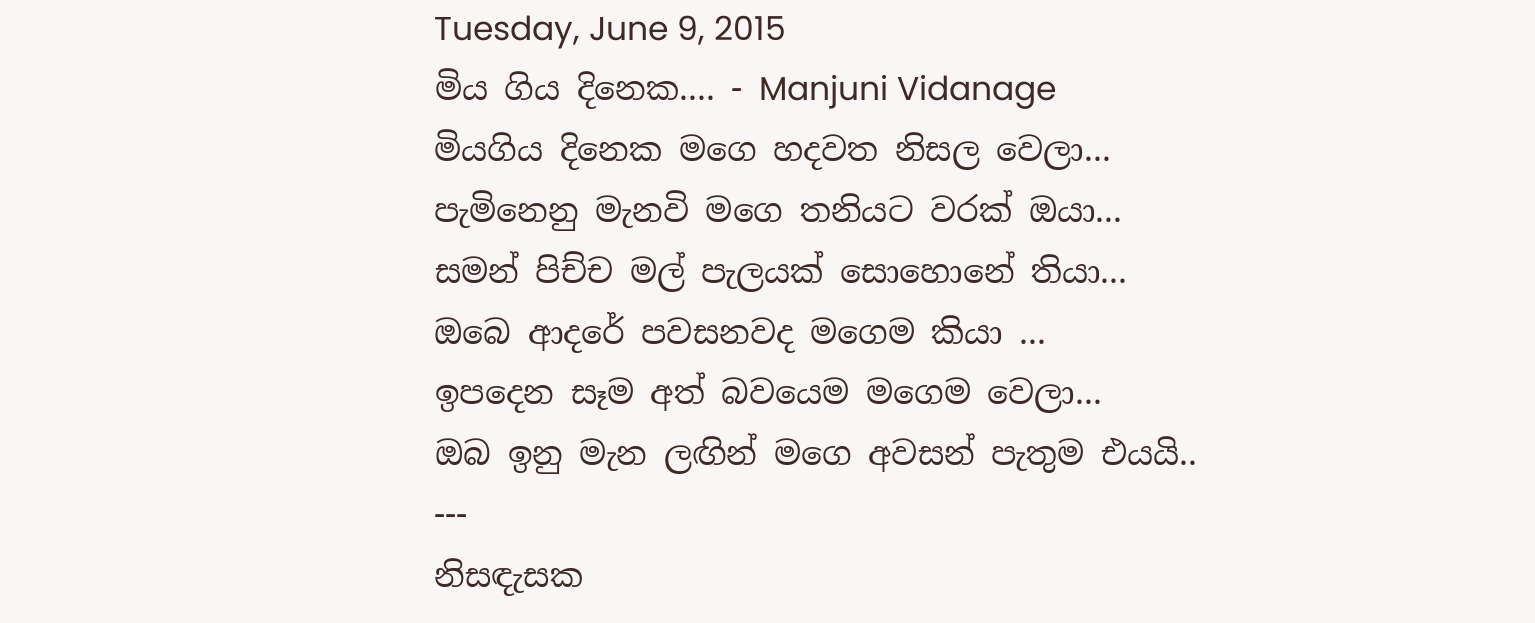Tuesday, June 9, 2015
මිය ගිය දිනෙක.... - Manjuni Vidanage
මියගිය දිනෙක මගෙ හදවත නිසල වෙලා...
පැමිනෙනු මැනවි මගෙ තනියට වරක් ඔයා...
සමන් පිච්ච මල් පැලයක් සොහොනේ තියා...
ඔබෙ ආදරේ පවසනවද මගෙම කියා ...
ඉපදෙන සෑම අත් බවයෙම මගෙම වෙලා...
ඔබ ඉනු මැන ලඟින් මගෙ අවසන් පැතුම එයයි..
---
නිසඳැසක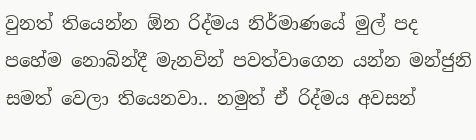වුනත් තියෙන්න ඕන රිද්මය නිර්මාණයේ මුල් පද පහේම නොබින්දී මැනවින් පවත්වාගෙන යන්න මන්ජුනි සමත් වෙලා තියෙනවා.. නමුත් ඒ රිද්මය අවසන්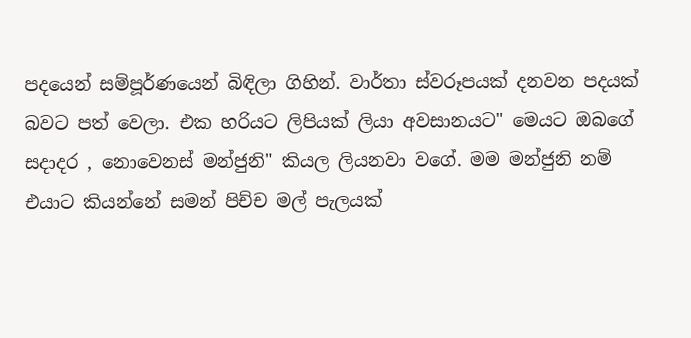පදයෙන් සම්පූර්ණයෙන් බිඳිලා ගිහින්. වාර්තා ස්වරූපයක් දනවන පදයක් බවට පත් වෙලා. එක හරියට ලිපියක් ලියා අවසානයට" මෙයට ඔබගේ සදාදර , නොවෙනස් මන්ජුනි" කියල ලියනවා වගේ. මම මන්ජුනි නම් එයාට කියන්නේ සමන් පිච්ච මල් පැලයක්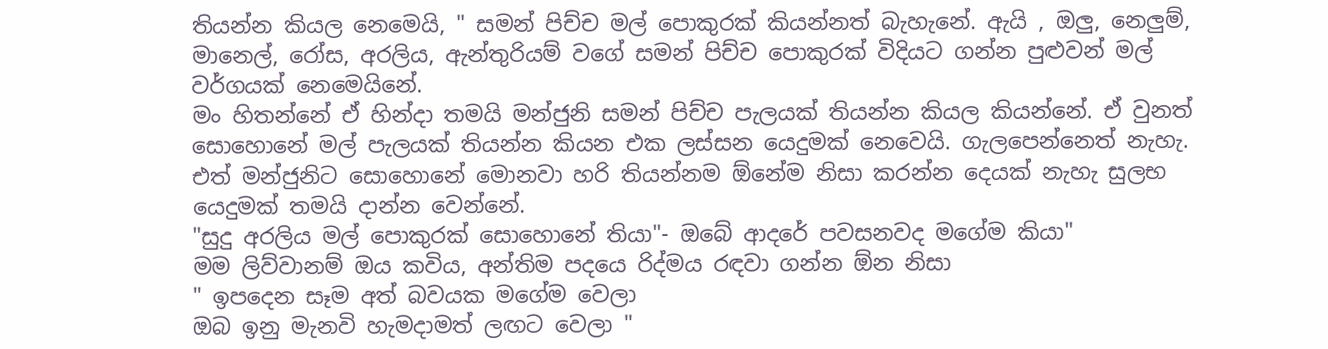තියන්න කියල නෙමෙයි, " සමන් පිච්ච මල් පොකුරක් කියන්නත් බැහැනේ. ඇයි , ඔලු, නෙලුම්, මානෙල්, රෝස, අරලිය, ඇන්තුරියම් වගේ සමන් පිච්ච පොකුරක් විදියට ගන්න පුළුවන් මල් වර්ගයක් නෙමෙයිනේ.
මං හිතන්නේ ඒ හින්දා තමයි මන්ජුනි සමන් පිච්ච පැලයක් තියන්න කියල කියන්නේ. ඒ වුනත් සොහොනේ මල් පැලයක් තියන්න කියන එක ලස්සන යෙදුමක් නෙවෙයි. ගැලපෙන්නෙත් නැහැ.
එත් මන්ජුනිට සොහොනේ මොනවා හරි තියන්නම ඕනේම නිසා කරන්න දෙයක් නැහැ සුලභ යෙදුමක් තමයි දාන්න වෙන්නේ.
"සුදු අරලිය මල් පොකුරක් සොහොනේ තියා"- ඔබේ ආදරේ පවසනවද මගේම කියා"
මම ලිව්වානම් ඔය කවිය, අන්තිම පදයෙ රිද්මය රඳවා ගන්න ඕන නිසා
" ඉපදෙන සෑම අත් බවයක මගේම වෙලා
ඔබ ඉනු මැනවි හැමදාමත් ලඟට වෙලා "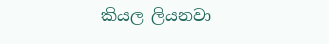කියල ලියනවා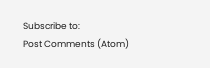Subscribe to:
Post Comments (Atom)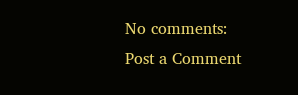No comments:
Post a Comment